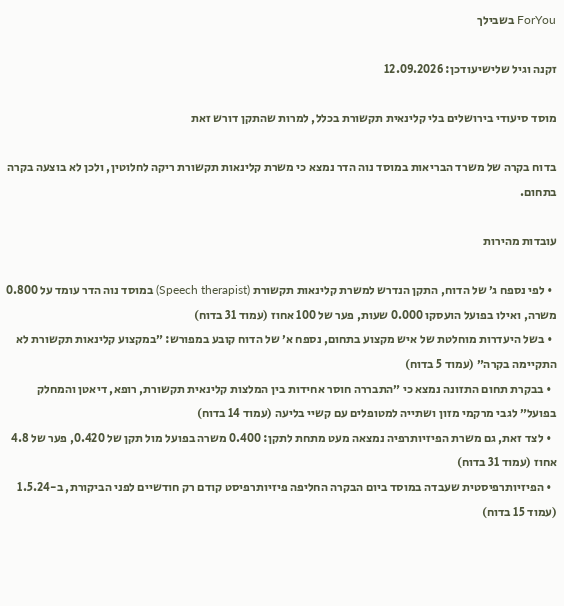ForYou בשבילך

זקנה וגיל שלישיעודכן: 12.09.2026

מוסד סיעודי בירושלים בלי קלינאית תקשורת בכלל, למרות שהתקן דורש זאת

בדוח בקרה של משרד הבריאות במוסד נוה הדר נמצא כי משרת קלינאות תקשורת ריקה לחלוטין, ולכן לא בוצעה בקרה בתחום.

עובדות מהירות

  • לפי נספח ג׳ של הדוח, התקן הנדרש למשרת קלינאות תקשורת (Speech therapist) במוסד נוה הדר עומד על 0.800 משרה, ואילו בפועל הועסקו 0.000 שעות, פער של 100 אחוז (עמוד 31 בדוח)
  • בשל היעדרות מוחלטת של איש מקצוע בתחום, נספח א׳ של הדוח קובע במפורש: ״במקצוע קלינאות תקשורת לא התקיימה בקרה״ (עמוד 5 בדוח)
  • בבקרת תחום התזונה נמצא כי ״התבררה חוסר אחידות בין המלצות קלינאית תקשורת, רופא, דיאטן והמחלק בפועל״ לגבי מרקמי מזון ושתייה למטופלים עם קשיי בליעה (עמוד 14 בדוח)
  • לצד זאת, גם משרת הפיזיותרפיה נמצאה מעט מתחת לתקן: 0.400 משרה בפועל מול תקן של 0.420, פער של 4.8 אחוז (עמוד 31 בדוח)
  • הפיזיותרפיסטית שעבדה במוסד ביום הבקרה החליפה פיזיותרפיסט קודם רק חודשיים לפני הביקורת, ב-1.5.24 (עמוד 15 בדוח)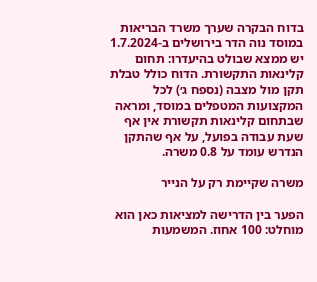בדוח הבקרה שערך משרד הבריאות במוסד נוה הדר בירושלים ב-1.7.2024 יש ממצא שבולט בהיעדרו: תחום קלינאות התקשורת. הדוח כולל טבלת תקן מול מצבה (נספח ג׳) לכל המקצועות המטפלים במוסד, ומראה שבתחום קלינאות תקשורת אין אף שעת עבודה בפועל, על אף שהתקן הנדרש עומד על 0.8 משרה.

משרה שקיימת רק על הנייר

הפער בין הדרישה למציאות כאן הוא מוחלט: 100 אחוז. המשמעות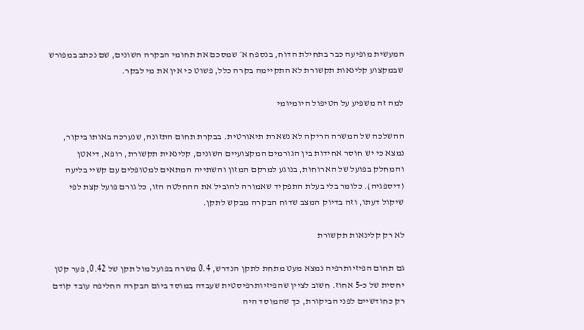המעשית מופיעה כבר בתחילת הדוח, בנספח א׳ שמסכם את תחומי הבקרה השונים, שם נכתב במפורש שבמקצוע קלינאות תקשורת לא התקיימה בקרה כלל, פשוט כי אין את מי לבקר.

למה זה משפיע על הטיפול היומיומי

ההשלכה של המשרה הריקה לא נשארת תיאורטית. בבקרת תחום התזונה, שנערכה באותו ביקור, נמצא כי יש חוסר אחידות בין הגורמים המקצועיים השונים, קלינאית תקשורת, רופא, דיאטן והמחלק בפועל של הארוחות, בנוגע למרקם המזון והשתייה המתאים למטופלים עם קשיי בליעה (דיספגיה). כלומר בלי בעלת התפקיד שאמורה להוביל את ההחלטה הזו, כל גורם פועל קצת לפי שיקול דעתו, וזה בדיוק המצב שדוח הבקרה מבקש לתקן.

לא רק קלינאות תקשורת

גם תחום הפיזיותרפיה נמצא מעט מתחת לתקן הנדרש, 0.4 משרה בפועל מול תקן של 0.42, פער קטן יחסית של כ-5 אחוז. חשוב לציין שהפיזיותרפיסטית שעבדה במוסד ביום הבקרה החליפה עובד קודם רק כחודשיים לפני הביקורת, כך שהמוסד היה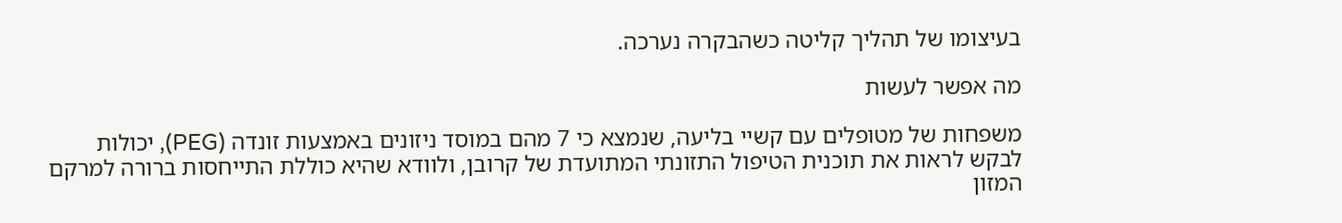בעיצומו של תהליך קליטה כשהבקרה נערכה.

מה אפשר לעשות

משפחות של מטופלים עם קשיי בליעה, שנמצא כי 7 מהם במוסד ניזונים באמצעות זונדה (PEG), יכולות לבקש לראות את תוכנית הטיפול התזונתי המתועדת של קרובן, ולוודא שהיא כוללת התייחסות ברורה למרקם המזון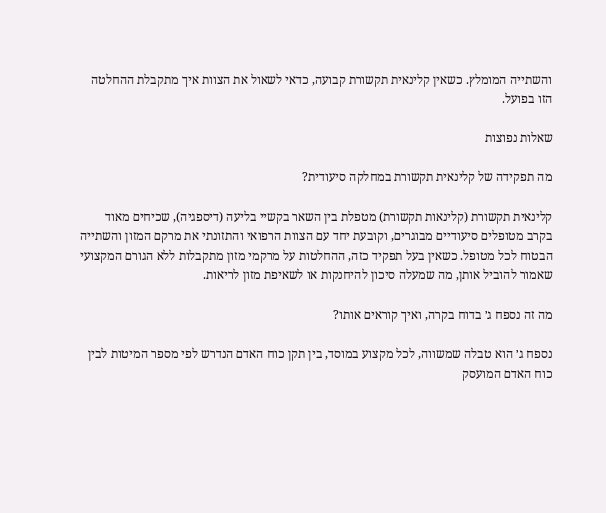והשתייה המומלץ. כשאין קלינאית תקשורת קבועה, כדאי לשאול את הצוות איך מתקבלת ההחלטה הזו בפועל.

שאלות נפוצות

מה תפקידה של קלינאית תקשורת במחלקה סיעודית?

קלינאית תקשורת (קלינאות תקשורת) מטפלת בין השאר בקשיי בליעה (דיספגיה), שכיחים מאוד בקרב מטופלים סיעודיים מבוגרים, וקובעת יחד עם הצוות הרפואי והתזונתי את מרקם המזון והשתייה הבטוח לכל מטופל. כשאין בעל תפקיד כזה, ההחלטות על מרקמי מזון מתקבלות ללא הגורם המקצועי שאמור להוביל אותן, מה שמעלה סיכון להיחנקות או לשאיפת מזון לריאות.

מה זה נספח ג׳ בדוח בקרה, ואיך קוראים אותו?

נספח ג׳ הוא טבלה שמשווה, לכל מקצוע במוסד, בין תקן כוח האדם הנדרש לפי מספר המיטות לבין כוח האדם המועסק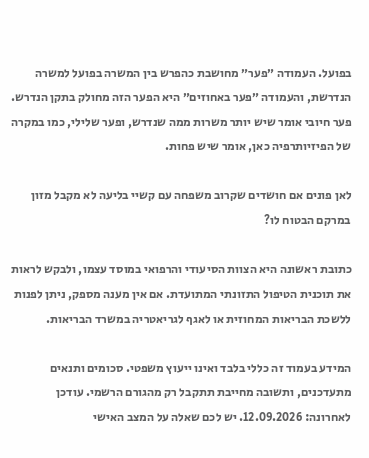בפועל. העמודה ״פער״ מחושבת כהפרש בין המשרה בפועל למשרה הנדרשת, והעמודה ״פער באחוזים״ היא הפער הזה מחולק בתקן הנדרש. פער חיובי אומר שיש יותר משרות ממה שנדרש, ופער שלילי, כמו במקרה של הפיזיותרפיה כאן, אומר שיש פחות.

לאן פונים אם חושדים שקרוב משפחה עם קשיי בליעה לא מקבל מזון במרקם הבטוח לו?

כתובת ראשונה היא הצוות הסיעודי והרפואי במוסד עצמו, ולבקש לראות את תוכנית הטיפול התזונתי המתועדת. אם אין מענה מספק, ניתן לפנות ללשכת הבריאות המחוזית או לאגף לגריאטריה במשרד הבריאות.

המידע בעמוד זה כללי בלבד ואינו ייעוץ משפטי. סכומים ותנאים מתעדכנים, ותשובה מחייבת תתקבל רק מהגורם הרשמי. עודכן לאחרונה: 12.09.2026. יש לכם שאלה על המצב האישי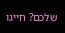שלכם? חייגו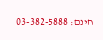חינם: 03-382-5888